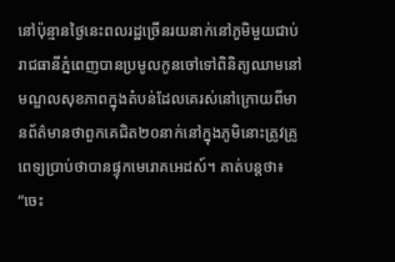នៅប៉ុន្មានថ្ងៃនេះពលរដ្ឋច្រើនរយនាក់នៅភូមិមួយជាប់រាជធានីភ្នំពេញបានប្រមូលកូនចៅទៅពិនិត្យឈាមនៅមណ្ឌលសុខភាពក្នុងតំបន់ដែលគេរស់នៅក្រោយពីមានព័ត៌មានថាពួកគេជិត២០នាក់នៅក្នុងភូមិនោះត្រូវគ្រូពេទ្យប្រាប់ថាបានផ្ទុកមេរោគអេដស៍។ គាត់បន្តថា៖ “ចេះ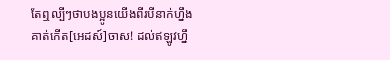តែឮល្បីៗថាបងប្អូនយើងពីរបីនាក់ហ្នឹងគាត់កើត[អេដស៍]ចាស! ដល់ឥឡូវហ្នឹ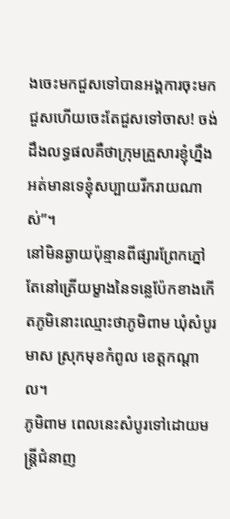ងចេះមកជួសទៅបានអង្គការចុះមកជួសហើយចេះតែជួសទៅចាស! ចង់ដឹងលទ្ធផលគឺថាក្រុមគ្រួសារខ្ញុំហ្នឹងអត់មានទេខ្ញុំសប្បាយរីករាយណាស់”។
នៅមិនឆ្ងាយប៉ុន្មានពីផ្សារព្រែកភ្នៅតែនៅត្រើយម្ខាងនៃទន្លេប៉ែកខាងកើតភូមិនោះឈ្មោះថាភូមិពាម ឃុំសំបូរមាស ស្រុកមុខកំពូល ខេត្តកណ្តាល។
ភូមិពាម ពេលនេះសំបូរទៅដោយមន្ត្រីជំនាញ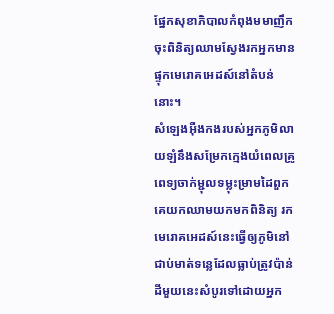ផ្នែកសុខាភិបាលកំពុងមមាញឹកចុះពិនិត្យឈាមស្វែងរកអ្នកមានផ្ទុកមេរោគអេដស៍នៅតំបន់នោះ។
សំឡេងអ៊ឺងកងរបស់អ្នកភូមិលាយឡំនឹងសម្រែកក្មេងយំពេលគ្រូពេទ្យចាក់ម្ជុលទម្លុះម្រាមដៃពួកគេយកឈាមយកមកពិនិត្យ រកមេរោគអេដស៍នេះធ្វើឲ្យភូមិនៅជាប់មាត់ទន្លេដែលធ្លាប់ត្រូវប៉ាន់ដីមួយនេះសំបូរទៅដោយអ្នក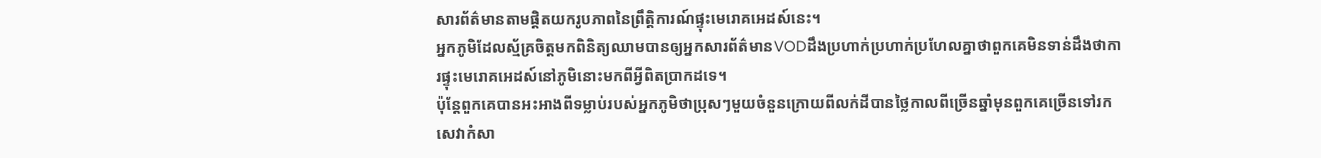សារព័ត៌មានតាមផ្តិតយករូបភាពនៃព្រឹត្តិការណ៍ផ្ទុះមេរោគអេដស៍នេះ។
អ្នកភូមិដែលស្ម័គ្រចិត្តមកពិនិត្យឈាមបានឲ្យអ្នកសារព័ត៌មានVODដឹងប្រហាក់ប្រហាក់ប្រហែលគ្នាថាពួកគេមិនទាន់ដឹងថាការផ្ទុះមេរោគអេដស៍នៅភូមិនោះមកពីអ្វីពិតប្រាកដទេ។
ប៉ុន្តែពួកគេបានអះអាងពីទម្លាប់របស់អ្នកភូមិថាប្រុសៗមួយចំនួនក្រោយពីលក់ដីបានថ្លៃកាលពីច្រើនឆ្នាំមុនពួកគេច្រើនទៅរកសេវាកំសា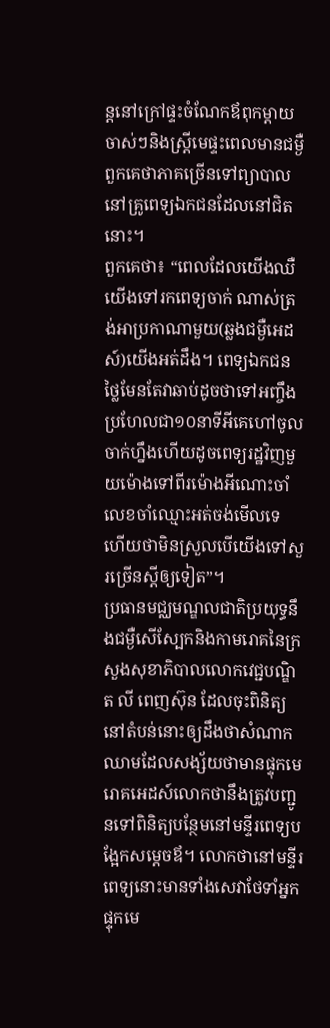ន្តនៅក្រៅផ្ទះចំណែកឪពុកម្តាយចាស់ៗនិងស្ត្រីមេផ្ទះពេលមានជម្ងឺពួកគេថាភាគច្រើនទៅព្យាបាលនៅគ្រូពេទ្យឯកជនដែលនៅជិតនោះ។
ពួកគេថា៖ “ពេលដែលយើងឈឺយើងទៅរកពេទ្យចាក់ ណាស់ត្រង់អាប្រកាណាមួយ(ឆ្លងជម្ងឺអេដស៍)យើងអត់ដឹង។ ពេទ្យឯកជនថ្លៃមែនតែវាឆាប់ដូចថាទៅអញ្ចឹងប្រហែលជា១០នាទីអីគេហៅចូលចាក់ហ្នឹងហើយដូចពេទ្យរដ្ឋវិញមួយម៉ោងទៅពីរម៉ោងអីណោះចាំលេខចាំឈ្មោះអត់ចង់មើលទេ ហើយថាមិនស្រួលបើយើងទៅសួរច្រើនស្តីឲ្យទៀត”។
ប្រធានមជ្ឈមណ្ឌលជាតិប្រយុទ្ធនឹងជម្ងឺសើស្បែកនិងកាមរោគនៃក្រសួងសុខាភិបាលលោកវេជ្ជបណ្ឌិត លី ពេញស៊ុន ដែលចុះពិនិត្យនៅតំបន់នោះឲ្យដឹងថាសំណាកឈាមដែលសង្ស័យថាមានផ្ទុកមេរោគអេដស៍លោកថានឹងត្រូវបញ្ជូនទៅពិនិត្យបន្ថែមនៅមន្ទីរពេទ្យបង្អែកសម្តេចឪ។ លោកថានៅមន្ទីរពេទ្យនោះមានទាំងសេវាថែទាំអ្នកផ្ទុកមេ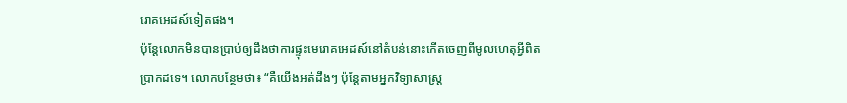រោគអេដស៍ទៀតផង។
ប៉ុន្តែលោកមិនបានប្រាប់ឲ្យដឹងថាការផ្ទុះមេរោគអេដស៍នៅតំបន់នោះកើតចេញពីមូលហេតុអ្វីពិតប្រាកដទេ។ លោកបន្ថែមថា៖ “គឺយើងអត់ដឹងៗ ប៉ុន្តែតាមអ្នកវិទ្យាសាស្ត្រ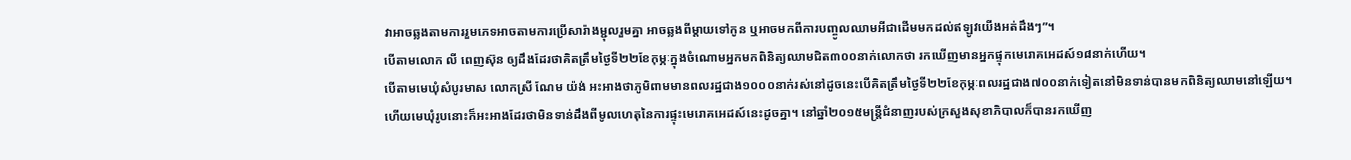វាអាចឆ្លងតាមការរួមភេទអាចតាមការប្រើសារ៉ាងម្ជុលរួមគ្នា អាចឆ្លងពីម្តាយទៅកូន ឬអាចមកពីការបញ្ចូលឈាមអីជាដើមមកដល់ឥឡូវយើងអត់ដឹងៗ”។
បើតាមលោក លី ពេញស៊ុន ឲ្យដឹងដែរថាគិតត្រឹមថ្ងៃទី២២ខែកុម្ភៈក្នុងចំណោមអ្នកមកពិនិត្យឈាមជិត៣០០នាក់លោកថា រកឃើញមានអ្នកផ្ទុកមេរោគអេដស៍១៨នាក់ហើយ។
បើតាមមេឃុំសំបូរមាស លោកស្រី ណែម យ៉ង់ អះអាងថាភូមិពាមមានពលរដ្ឋជាង១០០០នាក់រស់នៅដូចនេះបើគិតត្រឹមថ្ងៃទី២២ខែកុម្ភៈពលរដ្ឋជាង៧០០នាក់ទៀតនៅមិនទាន់បានមកពិនិត្យឈាមនៅឡើយ។
ហើយមេឃុំរូបនោះក៏អះអាងដែរថាមិនទាន់ដឹងពីមូលហេតុនៃការផ្ទុះមេរោគអេដស៍នេះដូចគ្នា។ នៅឆ្នាំ២០១៥មន្ត្រីជំនាញរបស់ក្រសួងសុខាភិបាលក៏បានរកឃើញ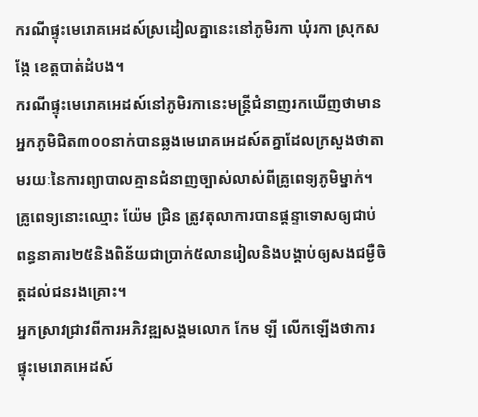ករណីផ្ទុះមេរោគអេដស៍ស្រដៀលគ្នានេះនៅភូមិរកា ឃុំរកា ស្រុកសង្កែ ខេត្តបាត់ដំបង។
ករណីផ្ទុះមេរោគអេដស៍នៅភូមិរកានេះមន្ត្រីជំនាញរកឃើញថាមានអ្នកភូមិជិត៣០០នាក់បានឆ្លងមេរោគអេដស៍តគ្នាដែលក្រសួងថាតាមរយៈនៃការព្យាបាលគ្មានជំនាញច្បាស់លាស់ពីគ្រូពេទ្យភូមិម្នាក់។
គ្រូពេទ្យនោះឈ្មោះ យ៉ែម ជ្រិន ត្រូវតុលាការបានផ្តន្ទាទោសឲ្យជាប់ពន្ធនាគារ២៥និងពិន័យជាប្រាក់៥លានរៀលនិងបង្គាប់ឲ្យសងជម្ងឺចិត្តដល់ជនរងគ្រោះ។
អ្នកស្រាវជ្រាវពីការអភិវឌ្ឍសង្គមលោក កែម ឡី លើកឡើងថាការផ្ទុះមេរោគអេដស៍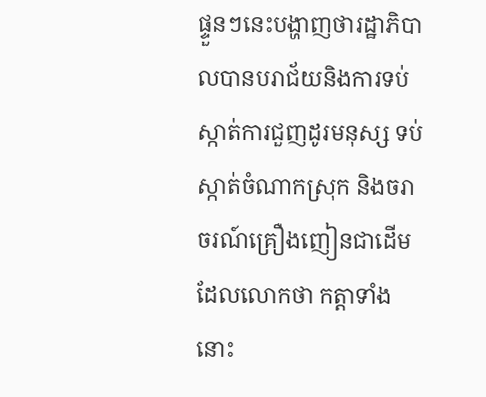ផ្ទួនៗនេះបង្ហាញថារដ្ឋាភិបាលបានបរាជ័យនិងការទប់ស្កាត់ការជួញដូរមនុស្ស ទប់ស្កាត់ចំណាកស្រុក និងចរាចរណ៍គ្រឿងញៀនជាដើមដែលលោកថា កត្តាទាំងនោះ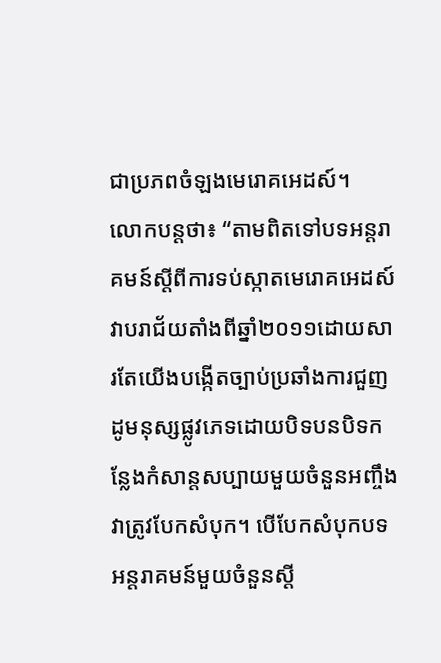ជាប្រភពចំឡងមេរោគអេដស៍។
លោកបន្តថា៖ “តាមពិតទៅបទអន្តរាគមន៍ស្តីពីការទប់ស្កាតមេរោគអេដស៍វាបរាជ័យតាំងពីឆ្នាំ២០១១ដោយសារតែយើងបង្កើតច្បាប់ប្រឆាំងការជួញដូមនុស្សផ្លូវភេទដោយបិទបនបិទកន្លែងកំសាន្តសប្បាយមួយចំនួនអញ្ចឹងវាត្រូវបែកសំបុក។ បើបែកសំបុកបទអន្តរាគមន៍មួយចំនួនស្តី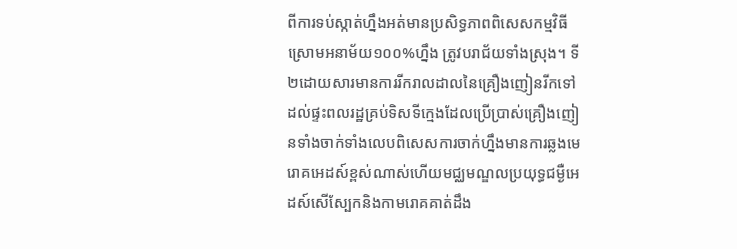ពីការទប់ស្កាត់ហ្នឹងអត់មានប្រសិទ្ធភាពពិសេសកម្មវិធីស្រោមអនាម័យ១០០%ហ្នឹង ត្រូវបរាជ័យទាំងស្រុង។ ទី២ដោយសារមានការរីករាលដាលនៃគ្រឿងញៀនរីកទៅដល់ផ្ទះពលរដ្ឋគ្រប់ទិសទីក្មេងដែលប្រើប្រាស់គ្រឿងញៀនទាំងចាក់ទាំងលេបពិសេសការចាក់ហ្នឹងមានការឆ្លងមេរោគអេដស៍ខ្ពស់ណាស់ហើយមជ្ឈមណ្ឌលប្រយុទ្ធជម្ងឺអេដស៍សើស្បែកនិងកាមរោគគាត់ដឹង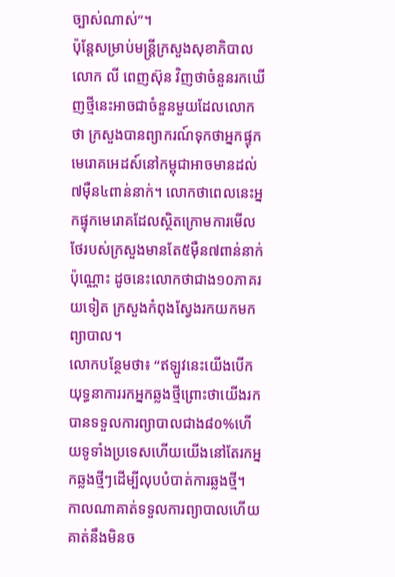ច្បាស់ណាស់”។
ប៉ុន្តែសម្រាប់មន្ត្រីក្រសួងសុខាភិបាលលោក លី ពេញស៊ុន វិញថាចំនួនរកឃើញថ្មីនេះអាចជាចំនួនមួយដែលលោកថា ក្រសួងបានព្យាករណ៍ទុកថាអ្នកផ្ទុកមេរោគអេដស៍នៅកម្ពុជាអាចមានដល់៧ម៉ឺន៤ពាន់នាក់។ លោកថាពេលនេះអ្នកផ្ទុកមេរោគដែលស្ថិតក្រោមការមើលថែរបស់ក្រសួងមានតែ៥ម៉ឺន៧ពាន់នាក់ប៉ុណ្ណោះ ដូចនេះលោកថាជាង១០ភាគរយទៀត ក្រសួងកំពុងស្វែងរកយកមកព្យាបាល។
លោកបន្ថែមថា៖ “ឥឡូវនេះយើងបើកយុទ្ធនាការរកអ្នកឆ្លងថ្មីព្រោះថាយើងរកបានទទួលការព្យាបាលជាង៨០%ហើយទូទាំងប្រទេសហើយយើងនៅតែរកអ្នកឆ្លងថ្មីៗដើម្បីលុបបំបាត់ការឆ្លងថ្មី។ កាលណាគាត់ទទួលការព្យាបាលហើយគាត់នឹងមិនច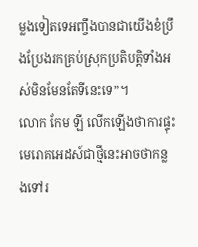ម្លងទៀតទេអញ្ចឹងបានជាយើងខំប្រឹងប្រែងរកគ្រប់ស្រុកប្រតិបត្តិទាំងអស់មិនមែនតែទីនេះទេ”។
លោក កែម ឡី លើកឡើងថាការផ្ទុះមេរោគអេដស៍ជាថ្មីនេះអាចថាកន្លងទៅរ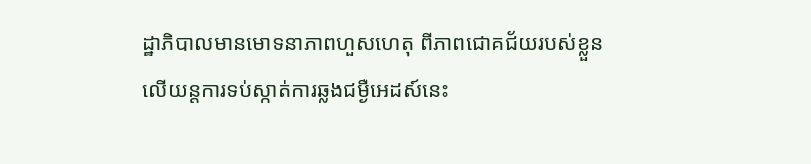ដ្ឋាភិបាលមានមោទនាភាពហួសហេតុ ពីភាពជោគជ័យរបស់ខ្លួនលើយន្តការទប់ស្កាត់ការឆ្លងជម្ងឺអេដស៍នេះ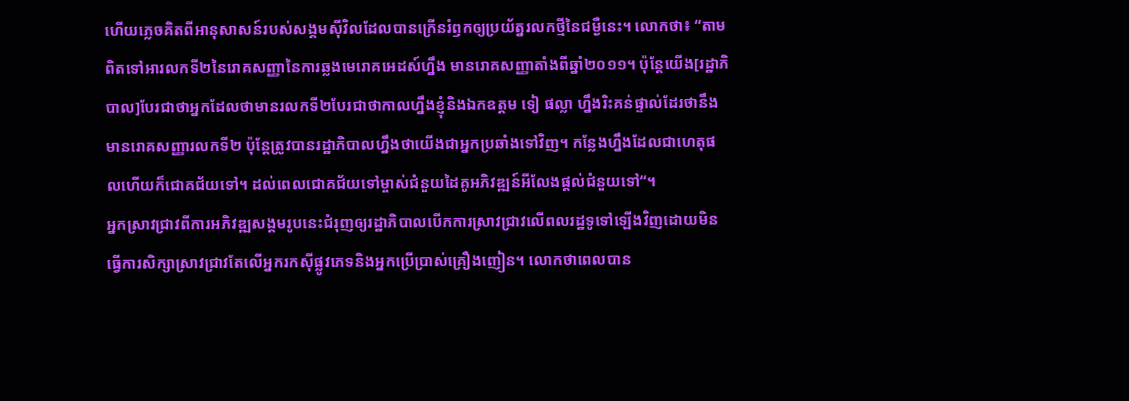ហើយភ្លេចគិតពីអានុសាសន៍របស់សង្គមស៊ីវិលដែលបានក្រើនរំឭកឲ្យប្រយ័ត្នរលកថ្មីនៃជម្ងឺនេះ។ លោកថា៖ “តាមពិតទៅអារលកទី២នៃរោគសញ្ញានៃការឆ្លងមេរោគអេដស៍ហ្នឹង មានរោគសញ្ញាតាំងពីឆ្នាំ២០១១។ ប៉ុន្តែយើង[រដ្ឋាភិបាល]បែរជាថាអ្នកដែលថាមានរលកទី២បែរជាថាកាលហ្នឹងខ្ញុំនិងឯកឧត្តម ទៀ ផល្លា ហ្នឹងរិះគន់ផ្ទាល់ដែរថានឹងមានរោគសញ្ញារលកទី២ ប៉ុន្តែត្រូវបានរដ្ឋាភិបាលហ្នឹងថាយើងជាអ្នកប្រឆាំងទៅវិញ។ កន្លែងហ្នឹងដែលជាហេតុផលហើយក៏ជោគជ័យទៅ។ ដល់ពេលជោគជ័យទៅម្ចាស់ជំនួយដៃគូអភិវឌ្ឍន៍អីលែងផ្តល់ជំនួយទៅ“។
អ្នកស្រាវជ្រាវពីការអភិវឌ្ឍសង្គមរូបនេះជំរុញឲ្យរដ្ឋាភិបាលបើកការស្រាវជ្រាវលើពលរដ្ឋទូទៅឡើងវិញដោយមិនធ្វើការសិក្សាស្រាវជ្រាវតែលើអ្នករកស៊ីផ្លូវភេទនិងអ្នកប្រើប្រាស់គ្រឿងញៀន។ លោកថាពេលបាន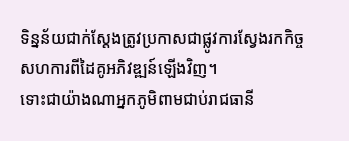ទិន្នន័យជាក់ស្តែងត្រូវប្រកាសជាផ្លូវការស្វែងរកកិច្ចសហការពីដៃគូអភិវឌ្ឍន៍ឡើងវិញ។
ទោះជាយ៉ាងណាអ្នកភូមិពាមជាប់រាជធានី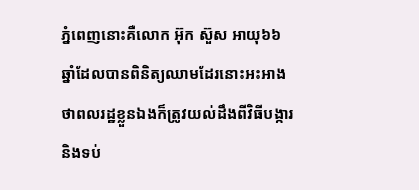ភ្នំពេញនោះគឺលោក អ៊ុក ស៊ួស អាយុ៦៦ឆ្នាំដែលបានពិនិត្យឈាមដែរនោះអះអាងថាពលរដ្ឋខ្លួនឯងក៏ត្រូវយល់ដឹងពីវិធីបង្ការនិងទប់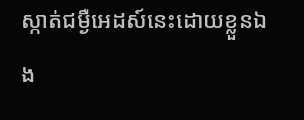ស្កាត់ជម្ងឺអេដស៍នេះដោយខ្លួនឯង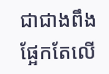ជាជាងពឹងផ្អែកតែលើ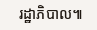រដ្ឋាភិបាល៕